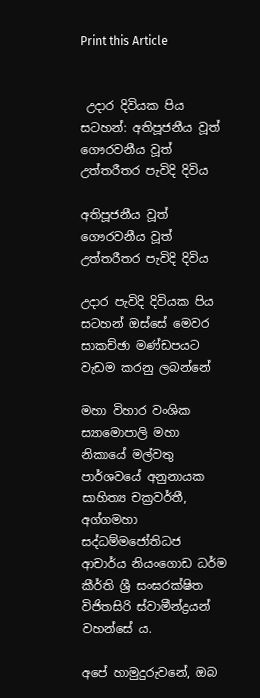Print this Article


 උදාර දිවියක පිය සටහන්: අතිපූජනීය වූත් ගෞරවනීය වූත් උත්තරීතර පැවිදි දිවිය

අතිපූජනීය වූත් ගෞරවනීය වූත් උත්තරීතර පැවිදි දිවිය

උදාර පැවිදි දිවියක පිය සටහන් ඔස්සේ මෙවර සාකච්ඡා මණ්ඩපයට වැඩම කරනු ලබන්නේ

මහා විහාර වංශික ස්‍යාමොපාලි මහා නිකායේ මල්වතු පාර්ශවයේ අනුනායක සාහිත්‍ය චක්‍රවර්තී, අග්ගමහා සද්ධම්මජෝතිධජ ආචාර්ය නියංගොඩ ධර්ම කීර්ති ශ්‍රී සංඝරක්ෂිත විජිතසිරි ස්වාමීන්ද්‍රයන් වහන්සේ ය.

අපේ හාමුදුරුවනේ, ඔබ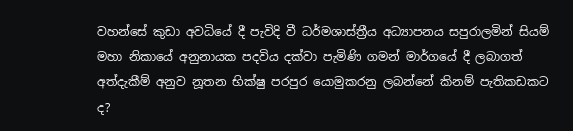වහන්සේ කුඩා අවධියේ දී පැවිදි වී ධර්මශාස්ත්‍රීය අධ්‍යාපනය සපුරාලමින් සියම් මහා නිකායේ අනුනායක පදවිය දක්වා පැමිණි ගමන් මාර්ගයේ දී ලබාගත් අත්දැකීම් අනුව නූතන භික්ෂු පරපුර යොමුකරනු ලබන්නේ කිනම් පැතිකඩකට ද?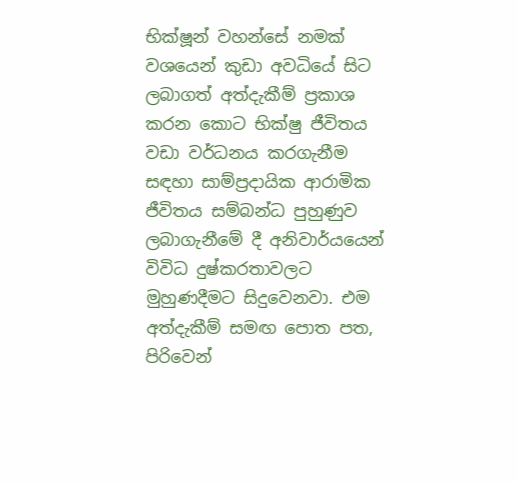භික්ෂූන් වහන්සේ නමක් වශයෙන් කුඩා අවධියේ සිට ලබාගත් අත්දැකීම් ප්‍රකාශ කරන කොට භික්ෂු ජීවිතය වඩා වර්ධනය කරගැනීම සඳහා සාම්ප්‍රදායික ආරාමික ජීවිතය සම්බන්ධ පුහුණුව ලබාගැනීමේ දී අනිවාර්යයෙන් විවිධ දුෂ්කරතාවලට මුහුණදීමට සිදුවෙනවා. එම අත්දැකීම් සමඟ පොත පත, පිරිවෙන්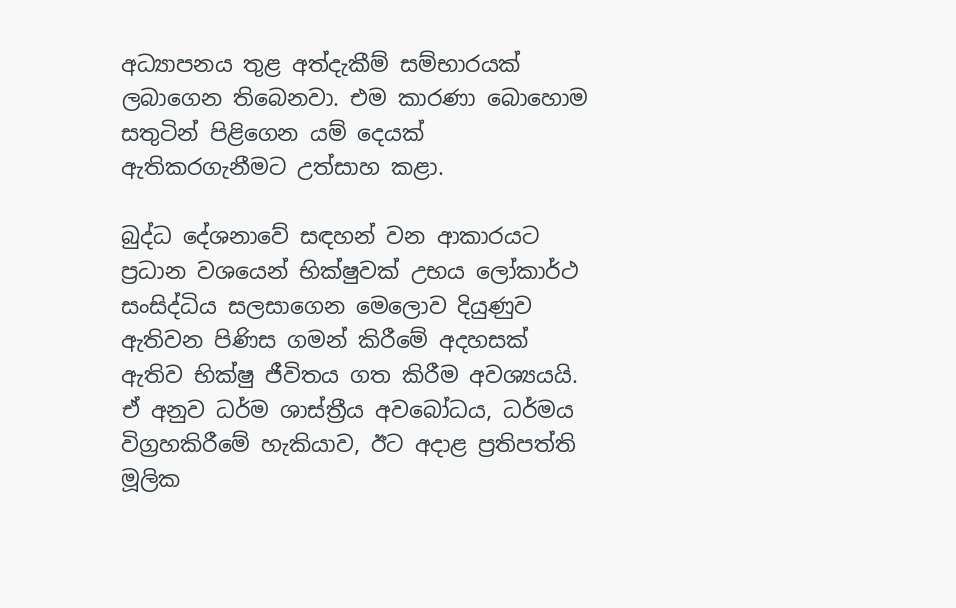අධ්‍යාපනය තුළ අත්දැකීම් සම්භාරයක් ලබාගෙන තිබෙනවා. එම කාරණා බොහොම සතුටින් පිළිගෙන යම් දෙයක් ඇතිකරගැනීමට උත්සාහ කළා.

බුද්ධ දේශනාවේ සඳහන් වන ආකාරයට ප්‍රධාන වශයෙන් භික්ෂුවක් උභය ලෝකාර්ථ සංසිද්ධිය සලසාගෙන මෙලොව දියුණුව ඇතිවන පිණිස ගමන් කිරීමේ අදහසක් ඇතිව භික්ෂු ජීවිතය ගත කිරීම අවශ්‍යයයි. ඒ අනුව ධර්ම ශාස්ත්‍රීය අවබෝධය, ධර්මය විග්‍රහකිරීමේ හැකියාව, ඊට අදාළ ප්‍රතිපත්ති මූලික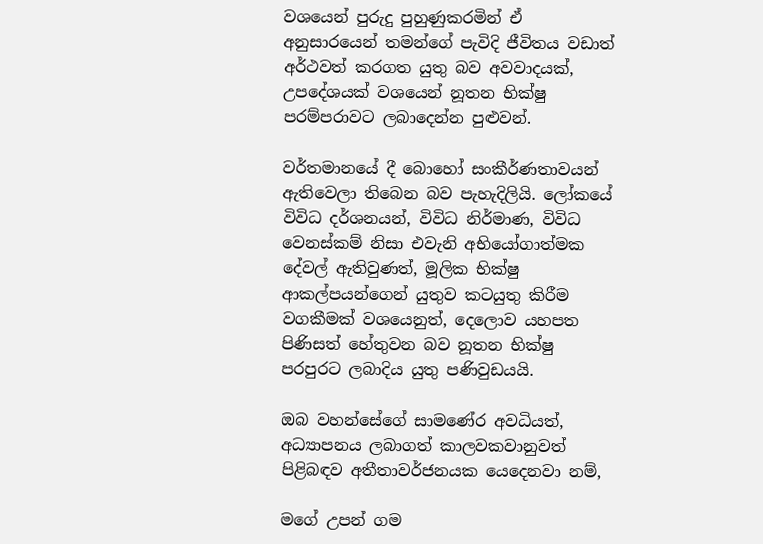වශයෙන් පුරුදු පුහුණුකරමින් ඒ අනුසාරයෙන් තමන්ගේ පැවිදි ජීවිතය වඩාත් අර්ථවත් කරගත යුතු බව අවවාදයක්, උපදේශයක් වශයෙන් නූතන භික්ෂු පරම්පරාවට ලබාදෙන්න පුළුවන්.

වර්තමානයේ දී බොහෝ සංකීර්ණතාවයන් ඇතිවෙලා තිබෙන බව පැහැදිලියි. ලෝකයේ විවිධ දර්ශනයන්, විවිධ නිර්මාණ, විවිධ වෙනස්කම් නිසා එවැනි අභියෝගාත්මක දේවල් ඇතිවුණත්, මූලික භික්ෂු ආකල්පයන්ගෙන් යුතුව කටයුතු කිරීම වගකීමක් වශයෙනුත්, දෙලොව යහපත පිණිසත් හේතුවන බව නූතන භික්ෂු පරපුරට ලබාදිය යුතු පණිවුඩයයි.

ඔබ වහන්සේගේ සාමණේර අවධියත්, අධ්‍යාපනය ලබාගත් කාලවකවානුවත් පිළිබඳව අතීතාවර්ජනයක යෙදෙනවා නම්,

මගේ උපන් ගම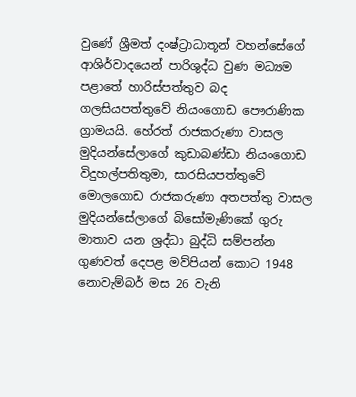වුණේ ශ්‍රීමත් දංෂ්ට්‍රාධාතූන් වහන්සේගේ ආශිර්වාදයෙන් පාරිශුද්ධ වුණ මධ්‍යම පළාතේ හාරිස්පත්තුව බද ගලසියපත්තුවේ නියංගොඩ පෞරාණික ග්‍රාමයයි. හේරත් රාජකරුණා වාසල මුදියන්සේලාගේ කුඩාබණ්ඩා නියංගොඩ විදුහල්පතිතුමා, සාරසියපත්තුවේ මොලගොඩ රාජකරුණා අතපත්තු වාසල මුදියන්සේලාගේ බිසෝමැණිකේ ගුරු මාතාව යන ශ්‍රද්ධා බුද්ධි සම්පන්න ගුණවත් දෙපළ මව්පියන් කොට 1948 නොවැම්බර් මස 26 වැනි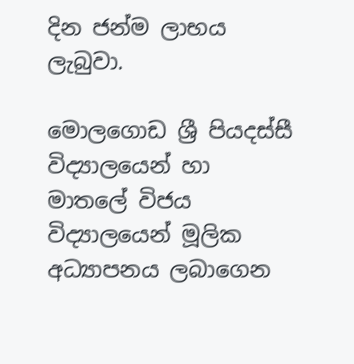දින ජන්ම ලාභය ලැබුවා.

මොලගොඩ ශ්‍රී පියදස්සී විද්‍යාලයෙන් හා මාතලේ විජය විද්‍යාලයෙන් මූලික අධ්‍යාපනය ලබාගෙන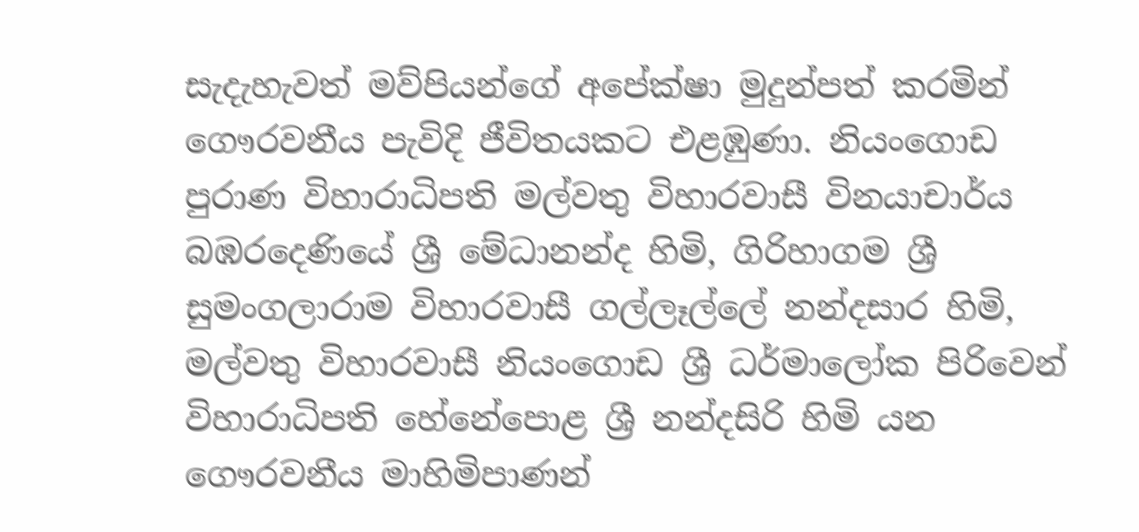සැදැහැවත් මව්පියන්ගේ අපේක්ෂා මුදුන්පත් කරමින් ගෞරවනීය පැවිදි ජීවිතයකට එළඹුණා. නියංගොඩ පුරාණ විහාරාධිපති මල්වතු විහාරවාසී විනයාචාර්ය බඹරදෙණියේ ශ්‍රී මේධානන්ද හිමි, ගිරිහාගම ශ්‍රී සුමංගලාරාම විහාරවාසී ගල්ලෑල්ලේ නන්දසාර හිමි, මල්වතු විහාරවාසී නියංගොඩ ශ්‍රී ධර්මාලෝක පිරිවෙන් විහාරාධිපති හේනේපොළ ශ්‍රී නන්දසිරි හිමි යන ගෞරවනීය මාහිමිපාණන්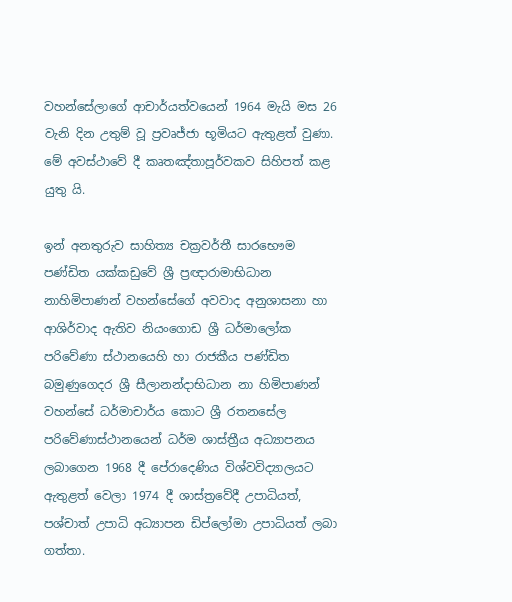වහන්සේලාගේ ආචාර්යත්වයෙන් 1964 මැයි මස 26 වැනි දින උතුම් වූ ප්‍රවෘජ්ජා භූමියට ඇතුළත් වුණා. මේ අවස්ථාවේ දී කෘතඤ්තාපූර්වකව සිහිපත් කළ යුතු යි.

ඉන් අනතුරුව සාහිත්‍ය චක්‍රවර්තී සාරභෞම පණ්ඩිත යක්කඩුවේ ශ්‍රී ප්‍රඥාරාමාභිධාන නාහිමිපාණන් වහන්සේගේ අවවාද අනුශාසනා හා ආශිර්වාද ඇතිව නියංගොඩ ශ්‍රී ධර්මාලෝක පරිවේණා ස්ථානයෙහි හා රාජකීය පණ්ඩිත බමුණුගෙදර ශ්‍රී සීලානන්දාභිධාන නා හිමිපාණන් වහන්සේ ධර්මාචාර්ය කොට ශ්‍රී රතනසේල පරිවේණාස්ථානයෙන් ධර්ම ශාස්ත්‍රීය අධ්‍යාපනය ලබාගෙන 1968 දී පේරාදෙණිය විශ්වවිද්‍යාලයට ඇතුළත් වෙලා 1974 දී ශාස්ත්‍රවේදී උපාධියත්, පශ්චාත් උපාධි අධ්‍යාපන ඩිප්ලෝමා උපාධියත් ලබා ගත්තා.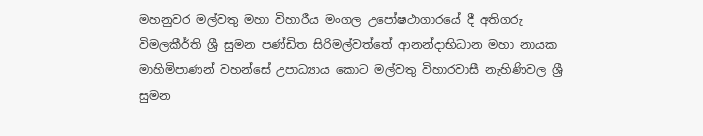මහනුවර මල්වතු මහා විහාරීය මංගල උපෝෂථාගාරයේ දී අතිගරු විමලකීර්ති ශ්‍රී සුමන පණ්ඩිත සිරිමල්වත්තේ ආනන්දාභිධාන මහා නායක මාහිමිපාණන් වහන්සේ උපාධ්‍යාය කොට මල්වතු විහාරවාසී නැහිණිවල ශ්‍රී සුමන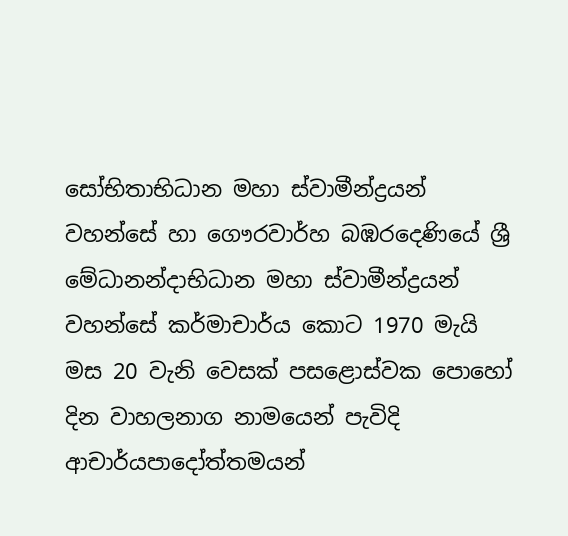සෝභිතාභිධාන මහා ස්වාමීන්ද්‍රයන් වහන්සේ හා ගෞරවාර්හ බඹරදෙණියේ ශ්‍රී මේධානන්දාභිධාන මහා ස්වාමීන්ද්‍රයන් වහන්සේ කර්මාචාර්ය කොට 1970 මැයි මස 20 වැනි වෙසක් පසළොස්වක පොහෝ දින වාහලනාග නාමයෙන් පැවිදි ආචාර්යපාදෝත්තමයන්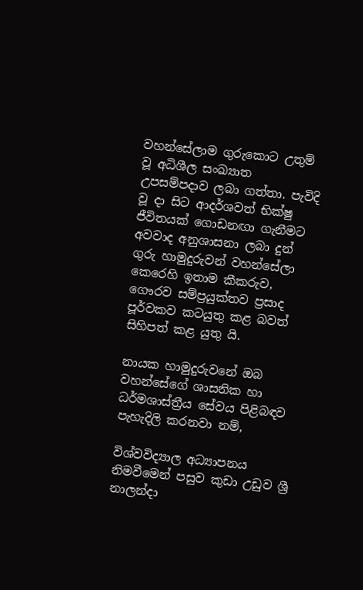වහන්සේලාම ගුරුකොට උතුම් වූ අධිශීල සංඛ්‍යාත උපසම්පදාව ලබා ගත්තා. පැවිදි වූ දා සිට ආදර්ශවත් භික්ෂු ජීවිතයක් ගොඩනඟා ගැනීමට අවවාද අනුශාසනා ලබා දුන් ගුරු හාමුදුරුවන් වහන්සේලා කෙරෙහි ඉතාම කීකරුව, ගෞරව සම්ප්‍රයුක්තව ප්‍රසාද පූර්වකව කටයුතු කළ බවත් සිහිපත් කළ යුතු යි.

නායක හාමුදුරුවනේ ඔබ වහන්සේගේ ශාසනික හා ධර්මශාස්ත්‍රීය සේවය පිළිබඳව පැහැදිලි කරනවා නම්,

විශ්වවිද්‍යාල අධ්‍යාපනය නිමවීමෙන් පසුව කුඩා උඩුව ශ්‍රී නාලන්දා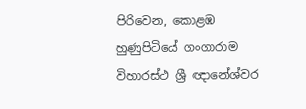පිරිවෙන, කොළඹ හුණුපිටියේ ගංගාරාම විහාරස්ථ ශ්‍රී ඥානේශ්වර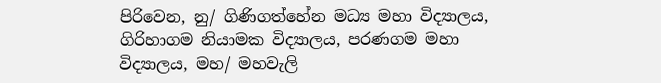පිරිවෙන, නු/ ගිණිගත්හේන මධ්‍ය මහා විද්‍යාලය, ගිරිහාගම නියාමක විද්‍යාලය, පරණගම මහා විද්‍යාලය, මහ/ මහවැලි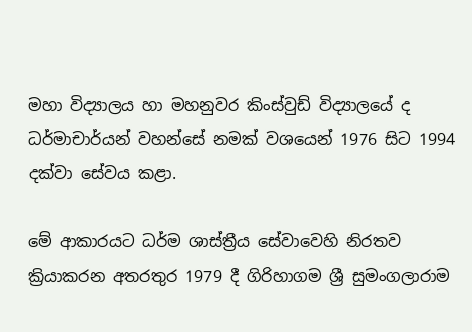මහා විද්‍යාලය හා මහනුවර කිංස්වුඩ් විද්‍යාලයේ ද ධර්මාචාර්යන් වහන්සේ නමක් වශයෙන් 1976 සිට 1994 දක්වා සේවය කළා.

මේ ආකාරයට ධර්ම ශාස්ත්‍රීය සේවාවෙහි නිරතව ක්‍රියාකරන අතරතුර 1979 දී ගිරිහාගම ශ්‍රී සුමංගලාරාම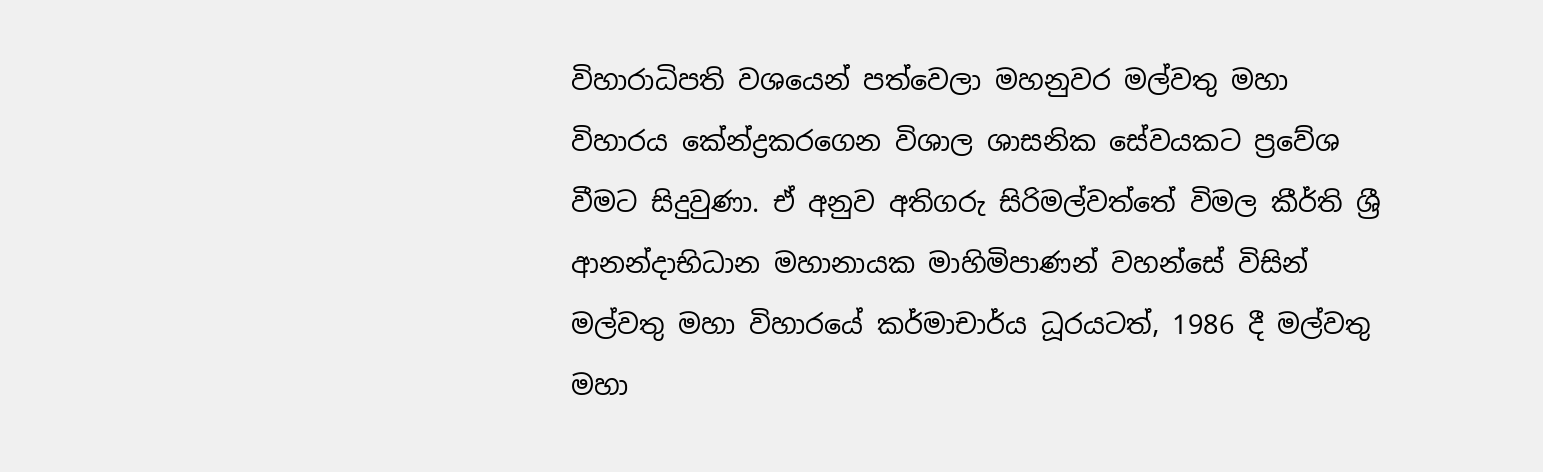විහාරාධිපති වශයෙන් පත්වෙලා මහනුවර මල්වතු මහා විහාරය කේන්ද්‍රකරගෙන විශාල ශාසනික සේවයකට ප්‍රවේශ වීමට සිදුවුණා. ඒ අනුව අතිගරු සිරිමල්වත්තේ විමල කීර්ති ශ්‍රී ආනන්දාභිධාන මහානායක මාහිමිපාණන් වහන්සේ විසින් මල්වතු මහා විහාරයේ කර්මාචාර්ය ධූරයටත්, 1986 දී මල්වතු මහා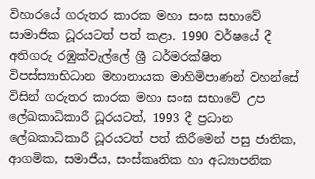විහාරයේ ගරුතර කාරක මහා සංඝ සභාවේ සාමාජික ධූරයටත් පත් කළා. 1990 වර්ෂයේ දී අතිගරු රඹුක්වැල්ලේ ශ්‍රී ධර්මරක්ෂිත විපස්ස්‍යාභිධාන මහානායක මාහිමිපාණන් වහන්සේ විසින් ගරුතර කාරක මහා සංඝ සභාවේ උප ලේඛකාධිකාරී ධූරයටත්, 1993 දී ප්‍රධාන ලේඛකාධිකාරී ධූරයටත් පත් කිරීමෙන් පසු ජාතික, ආගමික, සමාජීය, සංස්කෘතික හා අධ්‍යාපනික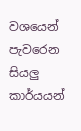වශයෙන් පැවරෙන සියලු කාර්යයන්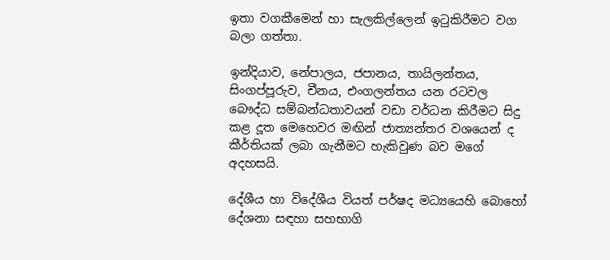ඉතා වගකීමෙන් හා සැලකිල්ලෙන් ඉටුකිරීමට වග බලා ගත්තා.

ඉන්දියාව, නේපාලය, ජපානය, තායිලන්තය, සිංගප්පූරුව, චීනය, එංගලන්තය යන රටවල බෞද්ධ සම්බන්ධතාවයන් වඩා වර්ධන කිරීමට සිදු කළ දූත මෙහෙවර මඟින් ජාත්‍යන්තර වශයෙන් ද කීර්තියක් ලබා ගැනීමට හැකිවුණ බව මගේ අදහසයි.

දේශීය හා විදේශීය වියත් පර්ෂද මධ්‍යයෙහි බොහෝ දේශනා සඳහා සහභාගි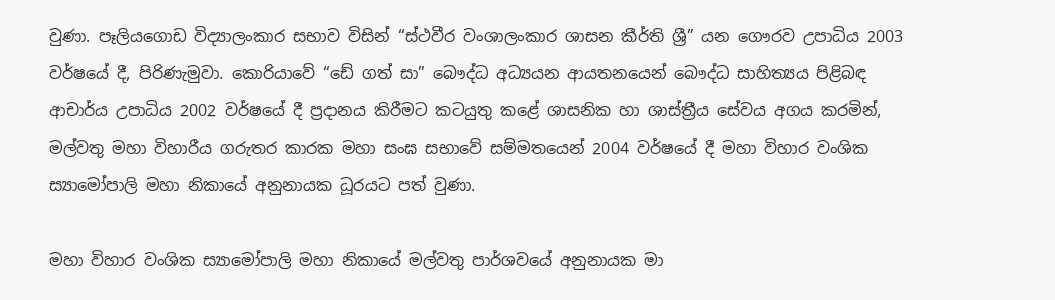වුණා. පෑලියගොඩ විද්‍යාලංකාර සභාව විසින් “ස්ථවීර වංශාලංකාර ශාසන කීර්ති ශ්‍රී” යන ගෞරව උපාධිය 2003 වර්ෂයේ දී, පිරිණැමුවා. කොරියාවේ “ඩේ ගත් සා” බෞද්ධ අධ්‍යයන ආයතනයෙන් බෞද්ධ සාහිත්‍යය පිළිබඳ ආචාර්ය උපාධිය 2002 වර්ෂයේ දී ප්‍රදානය කිරීමට කටයුතු කළේ ශාසනික හා ශාස්ත්‍රීය සේවය අගය කරමින්, මල්වතු මහා විහාරීය ගරුතර කාරක මහා සංඝ සභාවේ සම්මතයෙන් 2004 වර්ෂයේ දී මහා විහාර වංශික ස්‍යාමෝපාලි මහා නිකායේ අනුනායක ධූරයට පත් වුණා.

මහා විහාර වංශික ස්‍යාමෝපාලි මහා නිකායේ මල්වතු පාර්ශවයේ අනුනායක මා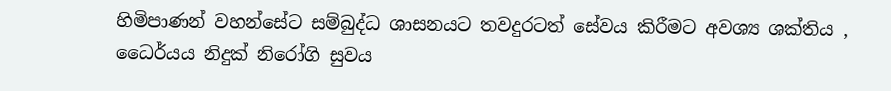හිමිපාණන් වහන්සේට සම්බුද්ධ ශාසනයට තවදුරටත් සේවය කිරීමට අවශ්‍ය ශක්තිය , ධෛර්යය නිදුක් නිරෝගි සුවය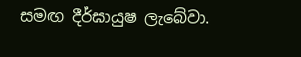සමඟ දීර්ඝායුෂ ලැබේවා.